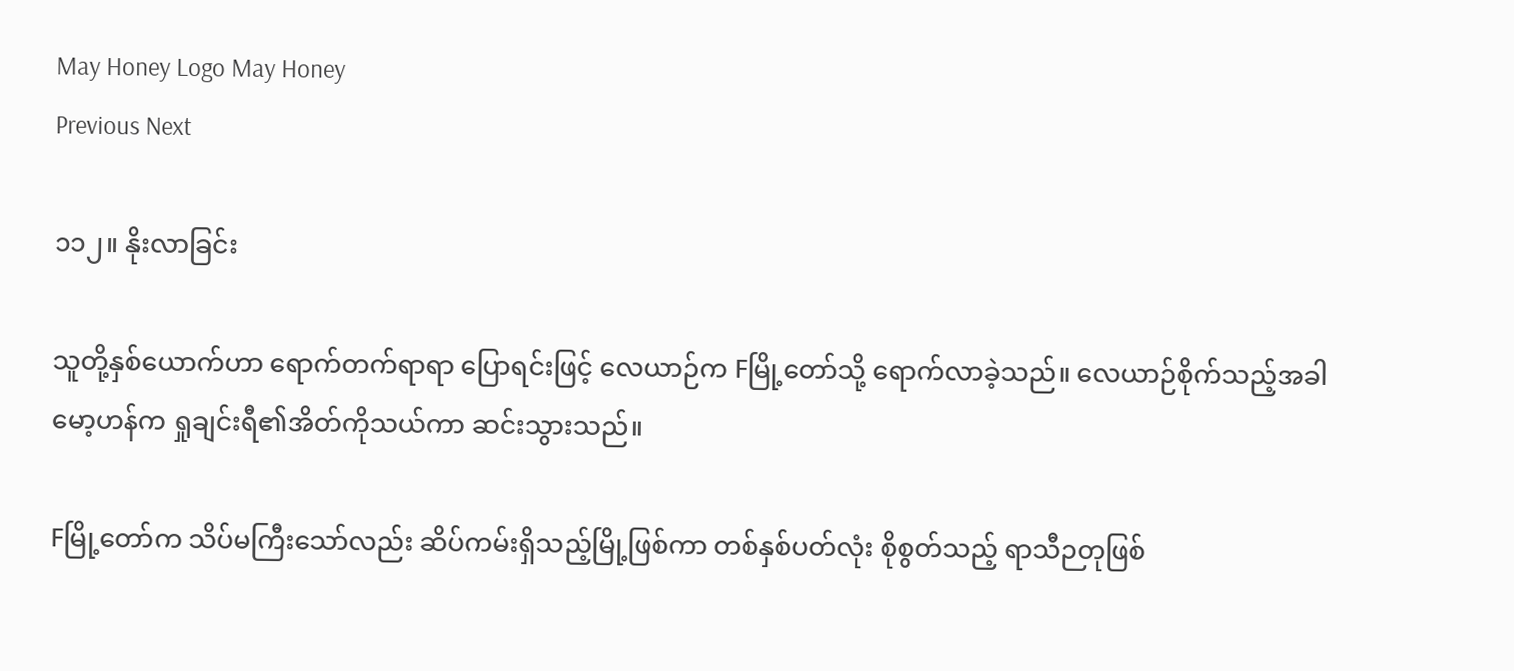May Honey Logo May Honey
Previous Next

၁၁၂။ နိုးလာခြင်း

သူတို့နှစ်ယောက်ဟာ ရောက်တက်ရာရာ ပြောရင်းဖြင့် လေယာဉ်က Fမြို့တော်သို့ ရောက်လာခဲ့သည်။ လေယာဉ်စိုက်သည့်အခါ မော့ဟန်က ရှုချင်းရီ၏အိတ်ကိုသယ်ကာ ဆင်းသွားသည်။

Fမြို့တော်က သိပ်မကြီးသော်လည်း ဆိပ်ကမ်းရှိသည့်မြို့ဖြစ်ကာ တစ်နှစ်ပတ်လုံး စိုစွတ်သည့် ရာသီဉတုဖြစ်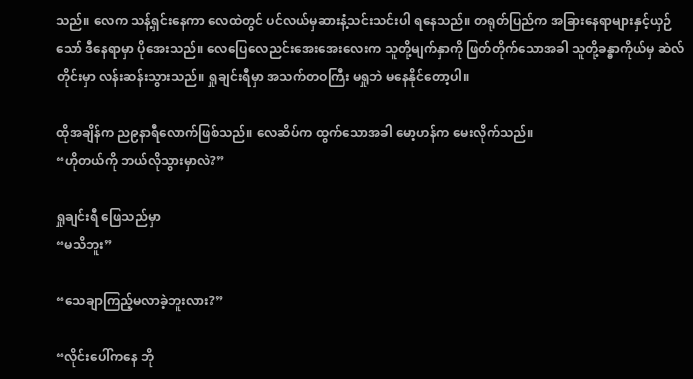သည်။ လေက သန့်ရှင်းနေကာ လေထဲတွင် ပင်လယ်မှဆားနံ့သင်းသင်းပါ ရနေသည်။ တရုတ်ပြည်က အခြားနေရာများနှင့်ယှဉ်သော် ဒီနေရာမှာ ပိုအေးသည်။ လေပြေလေညင်းအေးအေးလေးက သူတို့မျက်နှာကို ဖြတ်တိုက်သောအခါ သူတို့ခန္ဓာကိုယ်မှ ဆဲလ်တိုင်းမှာ လန်းဆန်းသွားသည်။ ရှုချင်းရီမှာ အသက်တဝကြီး မရှုဘဲ မနေနိုင်တော့ပါ။

ထိုအချိန်က ည၉နာရီလောက်ဖြစ်သည်။ လေဆိပ်က ထွက်သောအခါ မော့ဟန်က မေးလိုက်သည်။
“ဟိုတယ်ကို ဘယ်လိုသွားမှာလဲ?”

ရှုချင်းရီ ဖြေသည်မှာ
“မသိဘူး”

“သေချာကြည့်မလာခဲ့ဘူးလား?”

“လိုင်းပေါ်ကနေ ဘို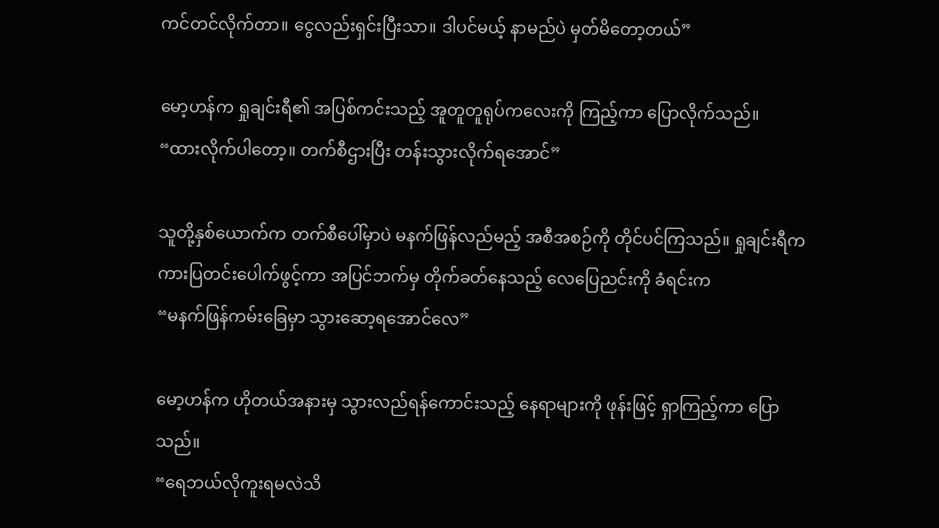ကင်တင်လိုက်တာ။ ငွေလည်းရှင်းပြီးသာ။ ဒါပင်မယ့် နာမည်ပဲ မှတ်မိတော့တယ်”

မော့ဟန်က ရှုချင်းရီ၏ အပြစ်ကင်းသည့် အူတူတူရုပ်ကလေးကို ကြည့်ကာ ပြောလိုက်သည်။
“ထားလိုက်ပါတော့။ တက်စီဌားပြီး တန်းသွားလိုက်ရအောင်”

သူတို့နှစ်ယောက်က တက်စီပေါ်မှာပဲ မနက်ဖြန်လည်မည့် အစီအစဉ်ကို တိုင်ပင်ကြသည်။ ရှုချင်းရီက ကားပြတင်းပေါက်ဖွင့်ကာ အပြင်ဘက်မှ တိုက်ခတ်နေသည့် လေပြေညင်းကို ခံရင်းက
“မနက်ဖြန်ကမ်းခြေမှာ သွားဆော့ရအောင်လေ”

မော့ဟန်က ဟိုတယ်အနားမှ သွားလည်ရန်ကောင်းသည့် နေရာများကို ဖုန်းဖြင့် ရှာကြည့်ကာ ပြောသည်။
“ရေဘယ်လိုကူးရမလဲသိ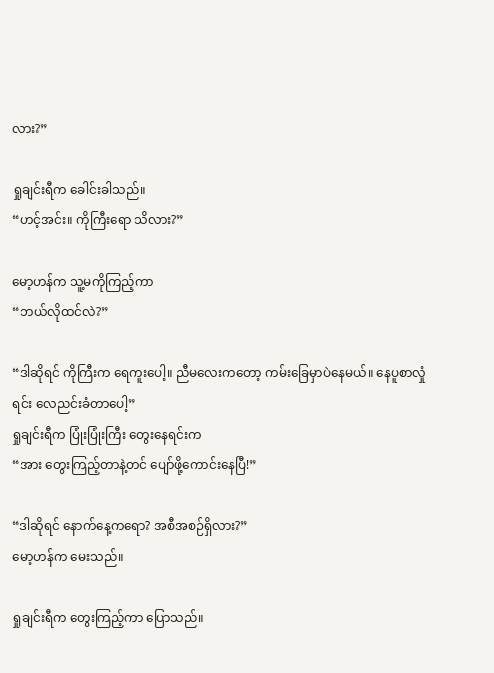လား?”

ရှုချင်းရီက ခေါင်းခါသည်။
“ဟင့်အင်း။ ကိုကြီးရော သိလား?”

မော့ဟန်က သူ့မကိုကြည့်ကာ
“ဘယ်လိုထင်လဲ?”

“ဒါဆိုရင် ကိုကြီးက ရေကူးပေါ့။ ညီမလေးကတော့ ကမ်းခြေမှာပဲနေမယ်။ နေပူစာလှုံရင်း လေညင်းခံတာပေါ့”
ရှုချင်းရီက ပြုံးပြုံးကြီး တွေးနေရင်းက
“အား တွေးကြည့်တာနဲ့တင် ပျော်ဖို့ကောင်းနေပြီ!”

“ဒါဆိုရင် နောက်နေ့ကရော? အစီအစဉ်ရှိလား?”
မော့ဟန်က မေးသည်။

ရှုချင်းရီက တွေးကြည့်ကာ ပြောသည်။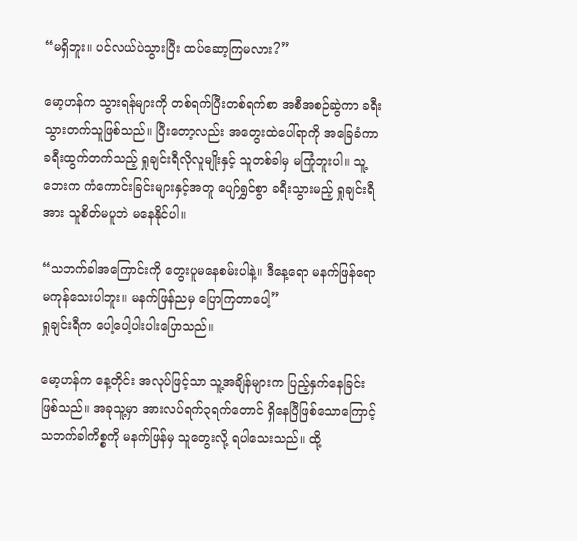“မရှိဘူး။ ပင်လယ်ပဲသွားပြီး ထပ်ဆော့ကြမလား?”

မော့ဟန်က သွားရန်များကို တစ်ရက်ပြီးတစ်ရက်စာ အစီအစဉ်ဆွဲကာ ခရီးသွားတက်သူဖြစ်သည်။ ပြီးတော့လည်း အတွေးထဲပေါ်ရာကို အခြေခံကာ ခရီးထွက်တက်သည့် ရှုချင်းရီလိုလူမျိုးနှင့် သူတစ်ခါမှ မကြုံဘူးပါ။ သူ့ဘေးက ကံကောင်းခြင်းများနှင့်အတူ ပျော်ရွှင်စွာ ခရီးသွားမည့် ရှုချင်းရီအား သူစိတ်မပူဘဲ မနေနိုင်ပါ။

“သဘက်ခါအကြောင်းကို တွေးပူမနေစမ်းပါနဲ့။ ဒီနေ့ရော မနက်ဖြန်ရော မကုန်သေးပါဘူး။ မနက်ဖြန်ညမှ ပြောကြတာပေါ့”
ရှုချင်းရီက ပေါ့ပေါ့ပါးပါးပြောသည်။

မော့ဟန်က နေ့တိုင်း အလုပ်ဖြင့်သာ သူ့အချိန်များက ပြည့်နှက်နေခြင်း ဖြစ်သည်။ အခုသူ့မှာ အားလပ်ရက်၃ရက်တောင် ရှိနေပြီဖြစ်သောကြောင့် သဘက်ခါကိစ္စကို မနက်ဖြန်မှ သူတွေးလို့ ရပါသေးသည်။ ထို့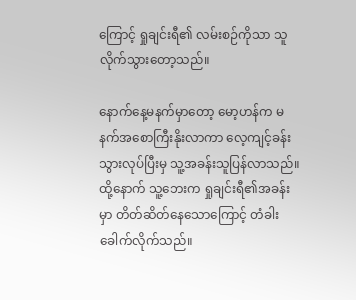ကြောင့် ရှုချင်းရီ၏ လမ်းစဉ်ကိုသာ သူလိုက်သွားတော့သည်။

နောက်နေ့မနက်မှာတော့ မော့ဟန်က မနက်အစောကြီးနိုးလာကာ လေ့ကျင့်ခန်းသွားလုပ်ပြီးမှ သူ့အခန်းသူပြန်လာသည်။ ထို့နောက် သူ့ဘေးက ရှုချင်းရီ၏အခန်းမှာ တိတ်ဆိတ်နေသောကြောင့် တံခါးခေါက်လိုက်သည်။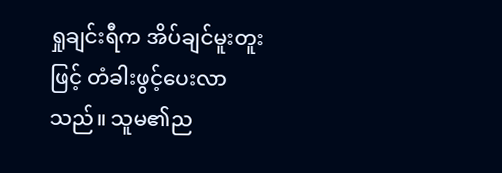ရှုချင်းရီက အိပ်ချင်မူးတူးဖြင့် တံခါးဖွင့်ပေးလာသည်။ သူမ၏ည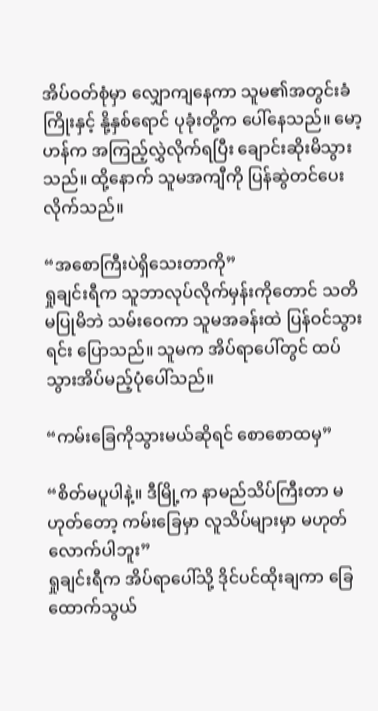အိပ်ဝတ်စုံမှာ လျှောကျနေကာ သူမ၏အတွင်းခံကြိုးနှင့် နို့နှစ်ရောင် ပုခုံးတို့က ပေါ်နေသည်။ မော့ဟန်က အကြည့်လွှဲလိုက်ရပြီး ချောင်းဆိုးမိသွားသည်။ ထို့နောက် သူမအကျီကို ပြန်ဆွဲတင်ပေးလိုက်သည်။

“အစောကြီးပဲရှိသေးတာကို”
ရှုချင်းရီက သူဘာလုပ်လိုက်မှန်းကိုတောင် သတိမပြုမိဘဲ သမ်းဝေကာ သူမအခန်းထဲ ပြန်ဝင်သွားရင်း ပြောသည်။ သူမက အိပ်ရာပေါ်တွင် ထပ်သွားအိပ်မည့်ပုံပေါ်သည်။

“ကမ်းခြေကိုသွားမယ်ဆိုရင် စောစောထမှ”

“စိတ်မပူပါနဲ့။ ဒီမြို့က နာမည်သိပ်ကြီးတာ မဟုတ်တော့ ကမ်းခြေမှာ လူသိပ်များမှာ မဟုတ်လောက်ပါဘူး”
ရှုချင်းရီက အိပ်ရာပေါ်သို့ ဒိုင်ပင်ထိုးချကာ ခြေထောက်သွယ်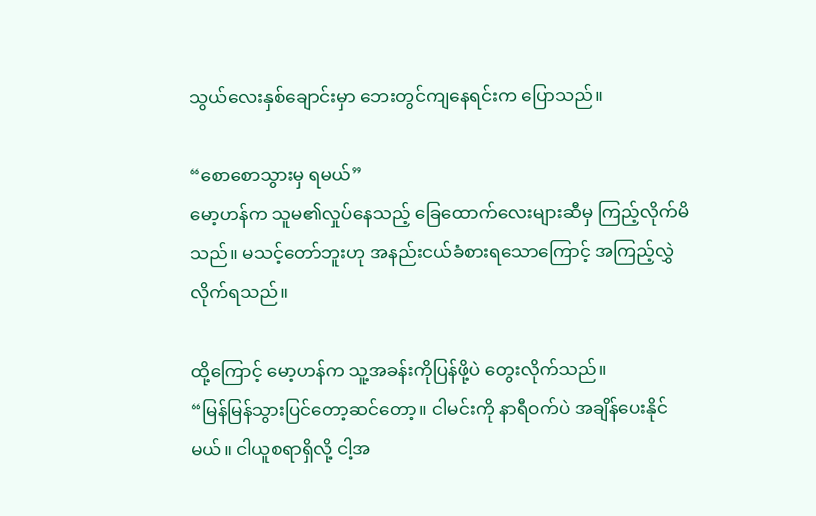သွယ်လေးနှစ်ချောင်းမှာ ဘေးတွင်ကျနေရင်းက ပြောသည်။

“စောစောသွားမှ ရမယ်”
မော့ဟန်က သူမ၏လှုပ်နေသည့် ခြေထောက်လေးများဆီမှ ကြည့်လိုက်မိသည်။ မသင့်တော်ဘူးဟု အနည်းငယ်ခံစားရသောကြောင့် အကြည့်လွှဲလိုက်ရသည်။

ထို့ကြောင့် မော့ဟန်က သူ့အခန်းကိုပြန်ဖို့ပဲ တွေးလိုက်သည်။
“မြန်မြန်သွားပြင်တော့ဆင်တော့။ ငါမင်းကို နာရီဝက်ပဲ အချိန်ပေးနိုင်မယ်။ ငါယူစရာရှိလို့ ငါ့အ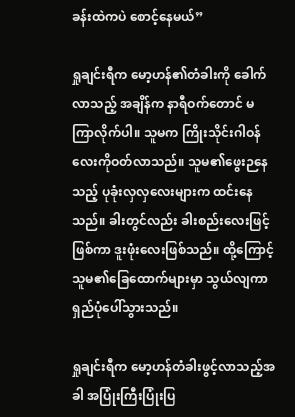ခန်းထဲကပဲ စောင့်နေမယ်”

ရှုချင်းရီက မော့ဟန်၏တံခါးကို ခေါက်လာသည့် အချိန်က နာရီဝက်တောင် မကြာလိုက်ပါ။ သူမက ကြိုးသိုင်းဂါဝန်လေးကိုဝတ်လာသည်။ သူမ၏ဖွေးဉနေသည့် ပုခုံးလှလှလေးများက ထင်းနေသည်။ ခါးတွင်လည်း ခါးစည်းလေးဖြင့်ဖြစ်ကာ ဒူးဖုံးလေးဖြစ်သည်။ ထို့ကြောင့် သူမ၏ခြေထောက်များမှာ သွယ်လျကာ ရှည်ပုံပေါ်သွားသည်။

ရှုချင်းရီက မော့ဟန်တံခါးဖွင့်လာသည့်အခါ အပြုံးကြီးပြုံးပြ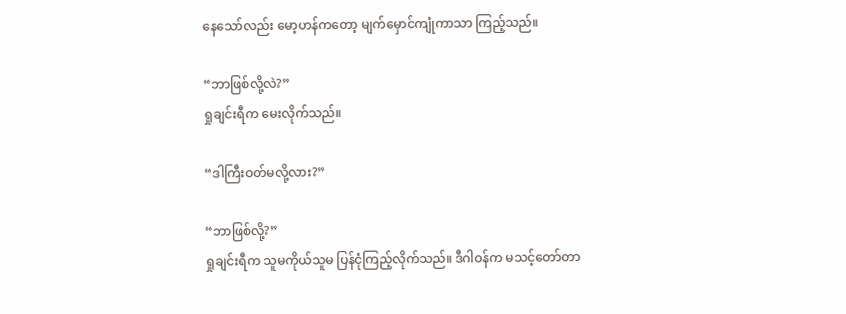နေသော်လည်း မော့ဟန်ကတော့ မျက်မှောင်ကျုံကာသာ ကြည့်သည်။

“ဘာဖြစ်လို့လဲ?”
ရှုချင်းရီက မေးလိုက်သည်။

“ဒါကြီးဝတ်မလို့လား?”

“ဘာဖြစ်လို့?”
ရှုချင်းရီက သူမကိုယ်သူမ ပြန်ငုံကြည့်လိုက်သည်။ ဒီဂါဝန်က မသင့်တော်တာ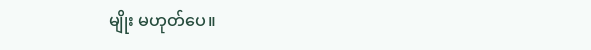မျိုး မဟုတ်ပေ။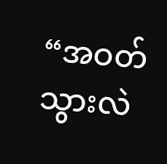“အဝတ်သွားလဲ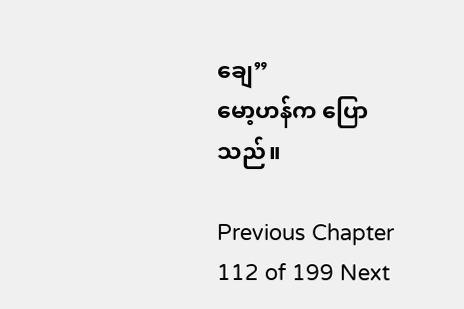ချေ”
မော့ဟန်က ပြောသည်။

Previous Chapter 112 of 199 Next